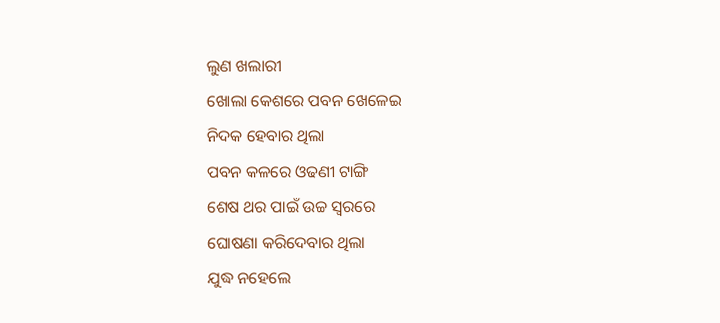ଲୁଣ ଖଲାରୀ
ଖୋଲା କେଶରେ ପବନ ଖେଳେଇ
ନିଦକ ହେବାର ଥିଲା
ପବନ କଳରେ ଓଢଣୀ ଟାଙ୍ଗି
ଶେଷ ଥର ପାଇଁ ଉଚ୍ଚ ସ୍ଵରରେ
ଘୋଷଣା କରିଦେବାର ଥିଲା
ଯୁଦ୍ଧ ନହେଲେ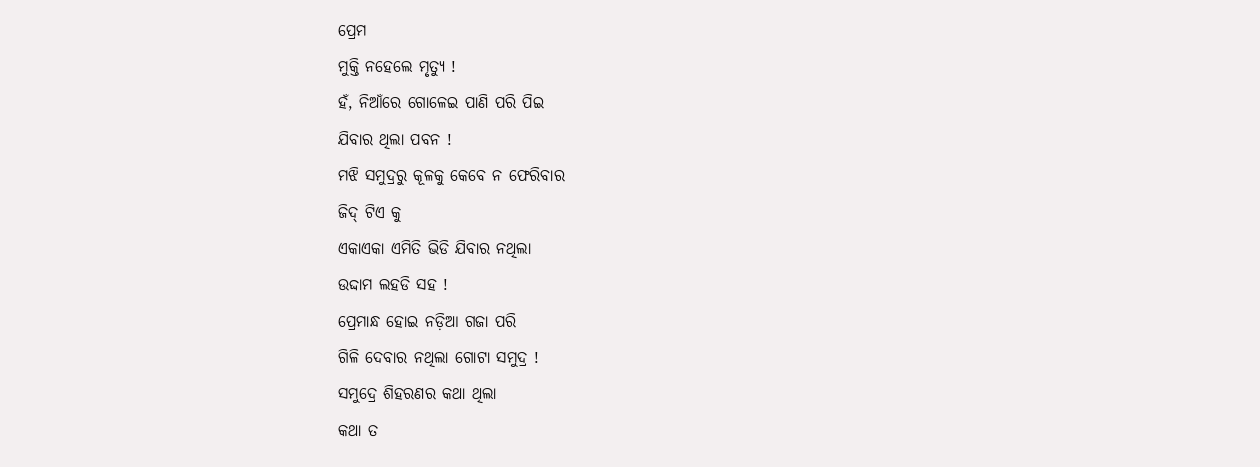ପ୍ରେମ
ମୁକ୍ତି ନହେଲେ ମୃତ୍ୟୁ !
ହଁ, ନିଆଁରେ ଗୋଳେଇ ପାଣି ପରି ପିଇ
ଯିବାର ଥିଲା ପବନ !
ମଝି ସମୁଦ୍ରରୁ କୂଳକୁ କେବେ ନ ଫେରିବାର
ଜିଦ୍ ଟିଏ କୁ
ଏକାଏକା ଏମିତି ଭିଡି ଯିବାର ନଥିଲା
ଉଦ୍ଦାମ ଲହଡି ସହ !
ପ୍ରେମାନ୍ଧ ହୋଇ ନଡ଼ିଆ ଗଜା ପରି
ଗିଳି ଦେବାର ନଥିଲା ଗୋଟା ସମୁଦ୍ର !
ସମୁଦ୍ରେ ଶିହରଣର କଥା ଥିଲା
କଥା ତ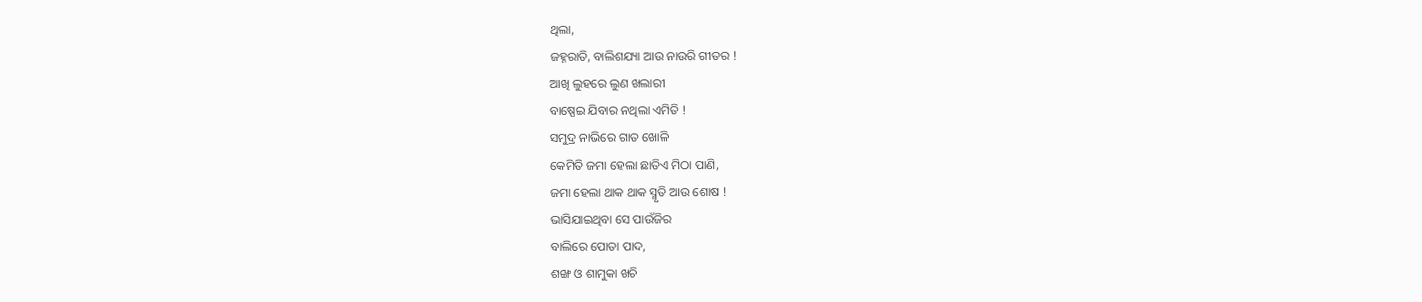ଥିଲା,
ଜହ୍ନରାତି, ବାଲିଶଯ୍ୟା ଆଉ ନାଉରି ଗୀତର !
ଆଖି ଲୁହରେ ଲୁଣ ଖଲାରୀ
ବାଷ୍ପେଇ ଯିବାର ନଥିଲା ଏମିତି !
ସମୁଦ୍ର ନାଭିରେ ଗାତ ଖୋଳି
କେମିତି ଜମା ହେଲା ଛାତିଏ ମିଠା ପାଣି,
ଜମା ହେଲା ଥାକ ଥାକ ସ୍ମୃତି ଆଉ ଶୋଷ !
ଭାସିଯାଇଥିବା ସେ ପାଉଁଜିର
ବାଲିରେ ପୋତା ପାଦ,
ଶଙ୍ଖ ଓ ଶାମୁକା ଖଚି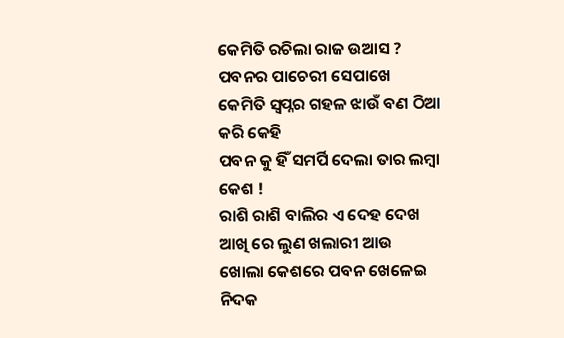କେମିତି ରଚିଲା ରାଜ ଉଆସ ?
ପବନର ପାଚେରୀ ସେପାଖେ
କେମିତି ସ୍ୱପ୍ନର ଗହଳ ଝାଉଁ ବଣ ଠିଆ କରି କେହି
ପବନ କୁ ହିଁ ସମର୍ପି ଦେଲା ତାର ଲମ୍ବା କେଶ !
ରାଶି ରାଶି ବାଲିର ଏ ଦେହ ଦେଖ
ଆଖି ରେ ଲୁଣ ଖଲାରୀ ଆଉ
ଖୋଲା କେଶରେ ପବନ ଖେଳେଇ ନିଦକ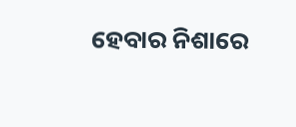ହେବାର ନିଶାରେ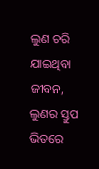ଲୁଣ ଚରି ଯାଇଥିବା ଜୀବନ,
ଲୁଣର ସ୍ତୁପ ଭିତରେ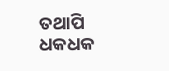ତଥାପି
ଧକଧକ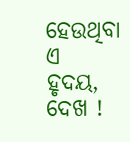ହେଉଥିବା ଏ ହୃଦୟ, ଦେଖ !